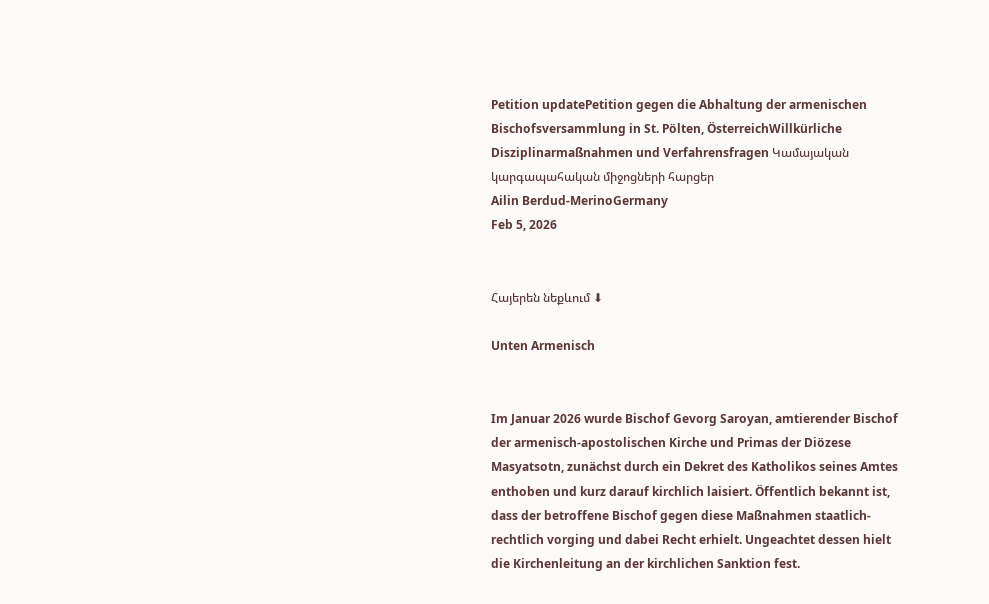Petition updatePetition gegen die Abhaltung der armenischen Bischofsversammlung in St. Pölten, ÖsterreichWillkürliche Disziplinarmaßnahmen und Verfahrensfragen Կամայական կարգապահական միջոցների հարցեր
Ailin Berdud-MerinoGermany
Feb 5, 2026


Հայերեն նեքևում ⬇

Unten Armenisch


Im Januar 2026 wurde Bischof Gevorg Saroyan, amtierender Bischof der armenisch-apostolischen Kirche und Primas der Diözese Masyatsotn, zunächst durch ein Dekret des Katholikos seines Amtes enthoben und kurz darauf kirchlich laisiert. Öffentlich bekannt ist, dass der betroffene Bischof gegen diese Maßnahmen staatlich-rechtlich vorging und dabei Recht erhielt. Ungeachtet dessen hielt die Kirchenleitung an der kirchlichen Sanktion fest.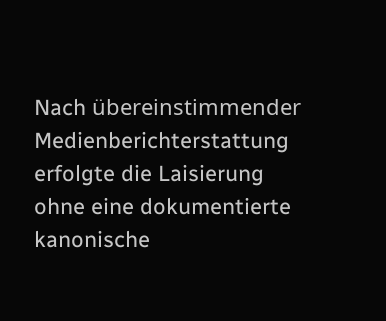Nach übereinstimmender Medienberichterstattung erfolgte die Laisierung ohne eine dokumentierte kanonische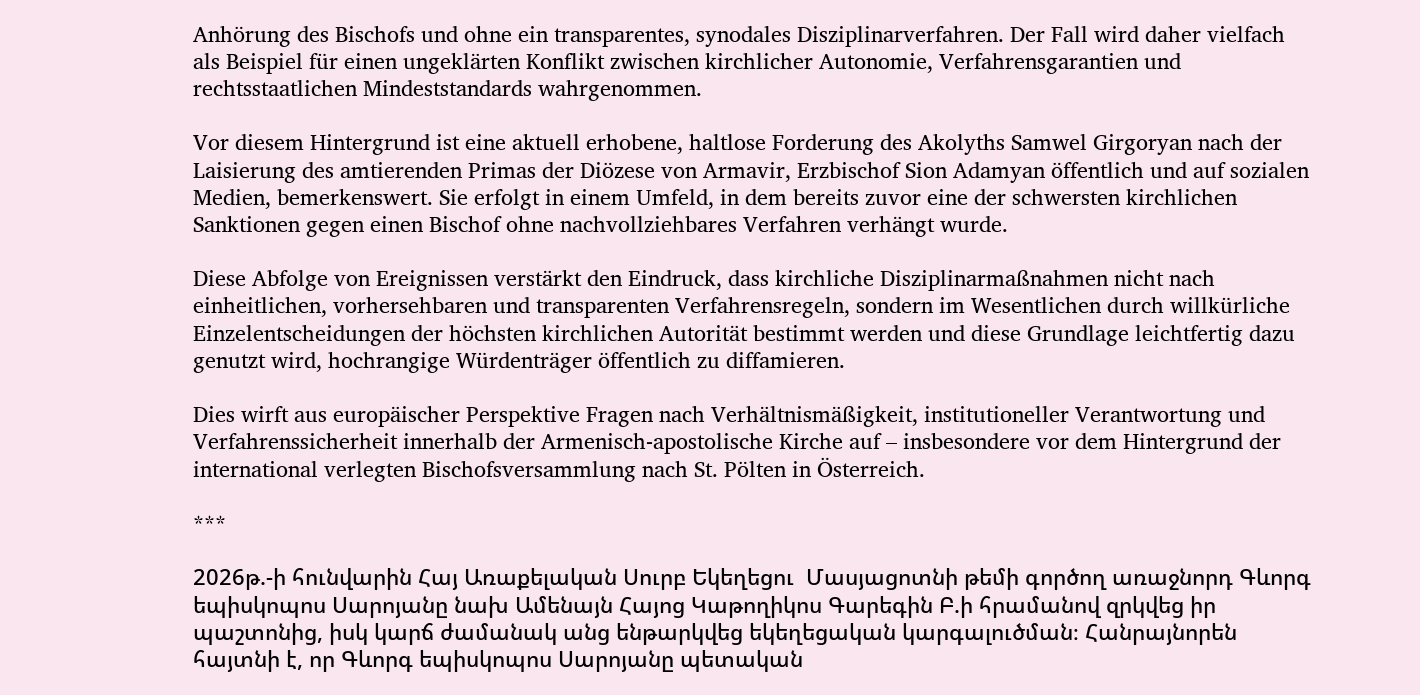Anhörung des Bischofs und ohne ein transparentes, synodales Disziplinarverfahren. Der Fall wird daher vielfach als Beispiel für einen ungeklärten Konflikt zwischen kirchlicher Autonomie, Verfahrensgarantien und rechtsstaatlichen Mindeststandards wahrgenommen.

Vor diesem Hintergrund ist eine aktuell erhobene, haltlose Forderung des Akolyths Samwel Girgoryan nach der Laisierung des amtierenden Primas der Diözese von Armavir, Erzbischof Sion Adamyan öffentlich und auf sozialen Medien, bemerkenswert. Sie erfolgt in einem Umfeld, in dem bereits zuvor eine der schwersten kirchlichen Sanktionen gegen einen Bischof ohne nachvollziehbares Verfahren verhängt wurde.

Diese Abfolge von Ereignissen verstärkt den Eindruck, dass kirchliche Disziplinarmaßnahmen nicht nach einheitlichen, vorhersehbaren und transparenten Verfahrensregeln, sondern im Wesentlichen durch willkürliche Einzelentscheidungen der höchsten kirchlichen Autorität bestimmt werden und diese Grundlage leichtfertig dazu genutzt wird, hochrangige Würdenträger öffentlich zu diffamieren.

Dies wirft aus europäischer Perspektive Fragen nach Verhältnismäßigkeit, institutioneller Verantwortung und Verfahrenssicherheit innerhalb der Armenisch-apostolische Kirche auf – insbesondere vor dem Hintergrund der international verlegten Bischofsversammlung nach St. Pölten in Österreich.

***

2026թ.-ի հունվարին Հայ Առաքելական Սուրբ Եկեղեցու  Մասյացոտնի թեմի գործող առաջնորդ Գևորգ եպիսկոպոս Սարոյանը նախ Ամենայն Հայոց Կաթողիկոս Գարեգին Բ.ի հրամանով զրկվեց իր պաշտոնից, իսկ կարճ ժամանակ անց ենթարկվեց եկեղեցական կարգալուծման։ Հանրայնորեն հայտնի է, որ Գևորգ եպիսկոպոս Սարոյանը պետական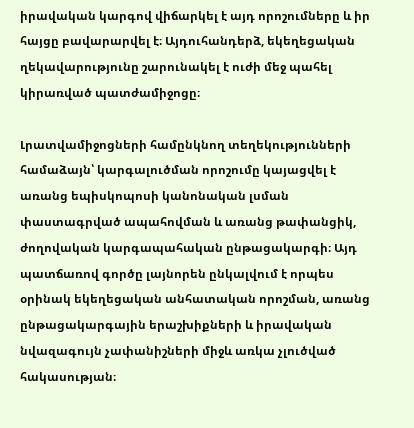իրավական կարգով վիճարկել է այդ որոշումները և իր հայցը բավարարվել է։ Այդուհանդերձ, եկեղեցական ղեկավարությունը շարունակել է ուժի մեջ պահել կիրառված պատժամիջոցը։

Լրատվամիջոցների համընկնող տեղեկությունների համաձայն՝ կարգալուծման որոշումը կայացվել է առանց եպիսկոպոսի կանոնական լսման փաստագրված ապահովման և առանց թափանցիկ, ժողովական կարգապահական ընթացակարգի։ Այդ պատճառով գործը լայնորեն ընկալվում է որպես օրինակ եկեղեցական անհատական որոշման, առանց ընթացակարգային երաշխիքների և իրավական նվազագույն չափանիշների միջև առկա չլուծված հակասության։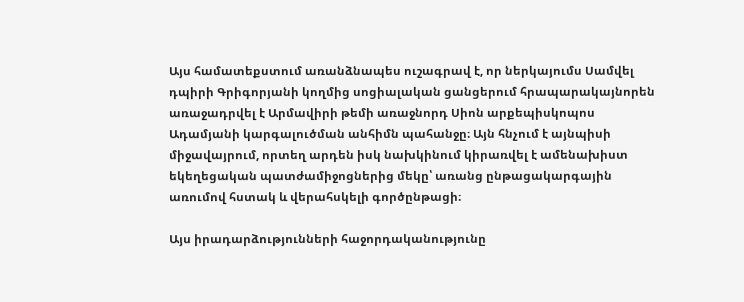Այս համատեքստում առանձնապես ուշագրավ է, որ ներկայումս Սամվել դպիրի Գրիգորյանի կողմից սոցիալական ցանցերում հրապարակայնորեն առաջադրվել է Արմավիրի թեմի առաջնորդ Սիոն արքեպիսկոպոս Ադամյանի կարգալուծման անհիմն պահանջը։ Այն հնչում է այնպիսի միջավայրում, որտեղ արդեն իսկ նախկինում կիրառվել է ամենախիստ եկեղեցական պատժամիջոցներից մեկը՝ առանց ընթացակարգային առումով հստակ և վերահսկելի գործընթացի։

Այս իրադարձությունների հաջորդականությունը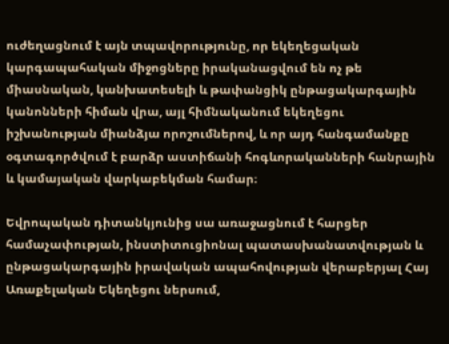ուժեղացնում է այն տպավորությունը, որ եկեղեցական կարգապահական միջոցները իրականացվում են ոչ թե միասնական, կանխատեսելի և թափանցիկ ընթացակարգային կանոնների հիման վրա, այլ հիմնականում եկեղեցու իշխանության միանձյա որոշումներով, և որ այդ հանգամանքը օգտագործվում է բարձր աստիճանի հոգևորականների հանրային և կամայական վարկաբեկման համար։

Եվրոպական դիտանկյունից սա առաջացնում է հարցեր համաչափության, ինստիտուցիոնալ պատասխանատվության և ընթացակարգային իրավական ապահովության վերաբերյալ Հայ Առաքելական Եկեղեցու ներսում,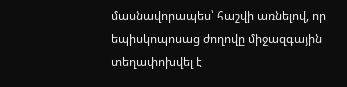մասնավորապես՝ հաշվի առնելով, որ եպիսկոպոսաց ժողովը միջազգային տեղափոխվել է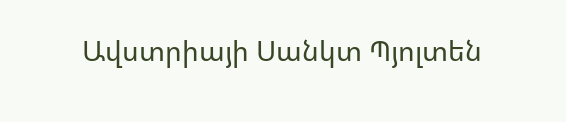Ավստրիայի Սանկտ Պյոլտեն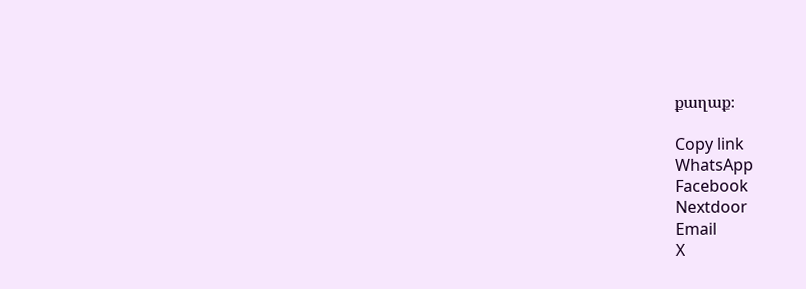քաղաք։

Copy link
WhatsApp
Facebook
Nextdoor
Email
X